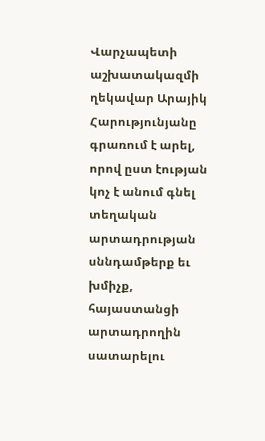Վարչապետի աշխատակազմի ղեկավար Արայիկ Հարությունյանը գրառում է արել, որով ըստ էության կոչ է անում գնել տեղական արտադրության սննդամթերք եւ խմիչք, հայաստանցի արտադրողին սատարելու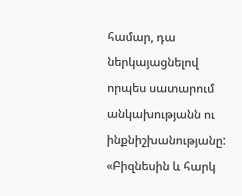համար, դա ներկայացնելով որպես սատարում անկախությանն ու ինքնիշխանությանը: «Բիզնեսին և հարկ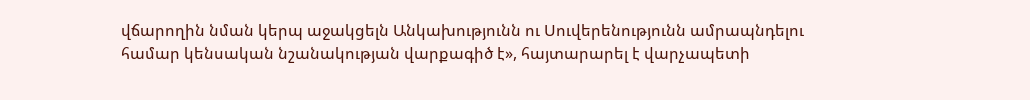վճարողին նման կերպ աջակցելն Անկախությունն ու Սուվերենությունն ամրապնդելու համար կենսական նշանակության վարքագիծ է», հայտարարել է վարչապետի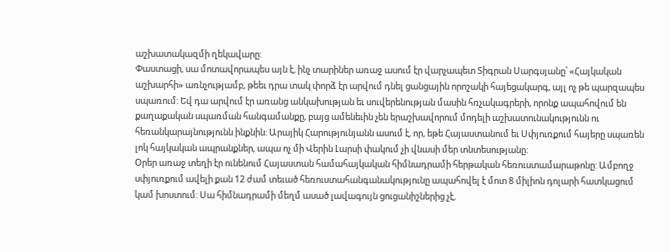աշխատակազմի ղեկավարը:
Փաստացի, սա մոտավորապես այն է, ինչ տարիներ առաջ ասում էր վարչապետ Տիգրան Սարգսյանը՝ «Հայկական աշխարհի» առնչությամբ, թեեւ դրա տակ փորձ էր արվում դնել ցանցային որոշակի հայեցակարգ, այլ ոչ թե պարզապես սպառում: Եվ դա արվում էր առանց անկախության եւ սուվերենության մասին հռչակագրերի, որոնք ապահովում են քաղաքական սպառման հանգամանքը, բայց ամենեւին չեն երաշխավորում մոդելի աշխատունակությունն ու հեռանկարայնությունն ինքնին: Արայիկ Հարությունյանն ասում է, որ, եթե Հայաստանում եւ Սփյուռքում հայերը սպառեն լոկ հայկական ապրանքներ, ապա ոչ մի Վերին Լարսի փակում չի վնասի մեր տնտեսությանը:
Օրեր առաջ տեղի էր ունենում Հայաստան համահայկական հիմնադրամի հերթական հեռուստամարաթոնը: Ամբողջ սփյուռքում ավելի քան 12 ժամ տեւած հեռուստահանգանակությունը ապահովել է մոտ 8 միլիոն դոլարի հատկացում կամ խոստում: Սա հիմնադրամի մեղմ ասած լավագույն ցուցանիշներից չէ,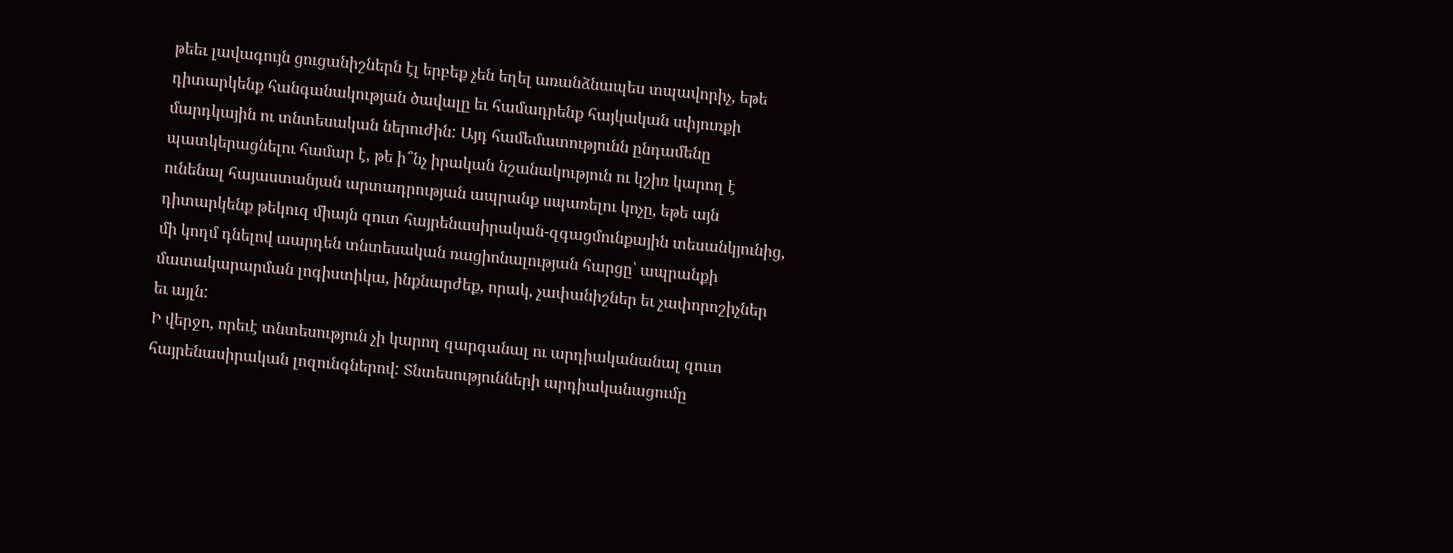թեեւ լավագույն ցուցանիշներն էլ երբեք չեն եղել առանձնապես տպավորիչ, եթե դիտարկենք հանգանակության ծավալը եւ համադրենք հայկական սփյուռքի մարդկային ու տնտեսական ներուժին: Այդ համեմատությունն ընդամենը պատկերացնելու համար է, թե ի՞նչ իրական նշանակություն ու կշիռ կարող է ունենալ հայաստանյան արտադրության ապրանք սպառելու կոչը, եթե այն դիտարկենք թեկուզ միայն զուտ հայրենասիրական-զգացմունքային տեսանկյունից, մի կողմ դնելով աարդեն տնտեսական ռացիոնալության հարցը՝ ապրանքի մատակարարման լոգիստիկա, ինքնարժեք, որակ, չափանիշներ եւ չափորոշիչներ եւ այլն:
Ի վերջո, որեւէ տնտեսություն չի կարող զարգանալ ու արդիականանալ զուտ հայրենասիրական լոզունգներով: Տնտեսությունների արդիականացումը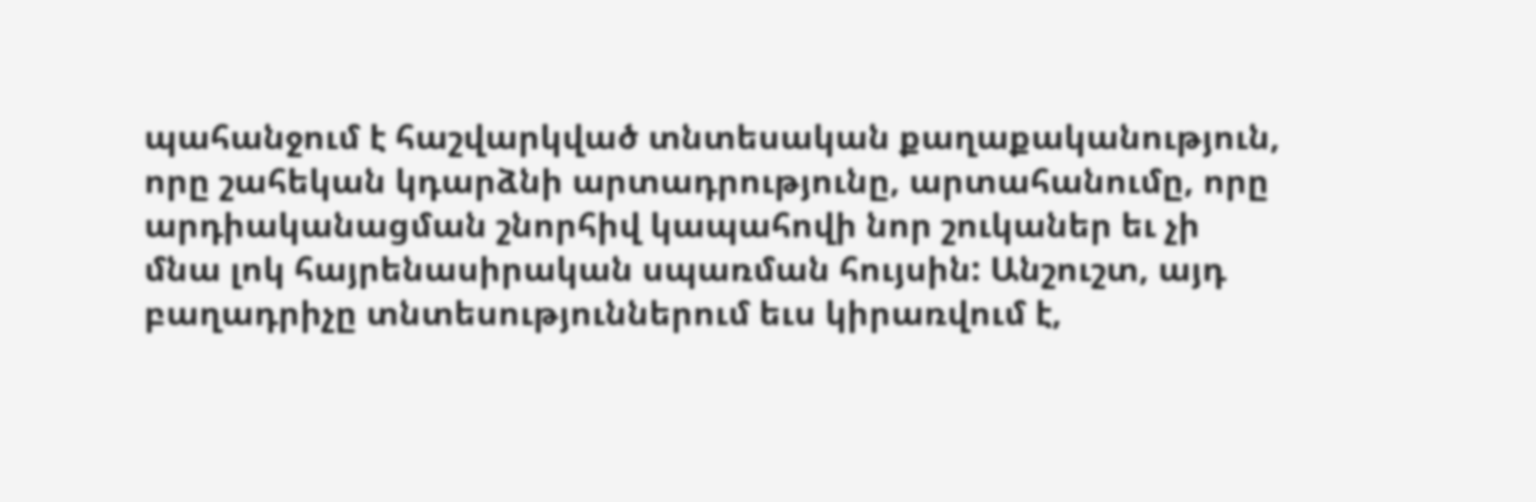պահանջում է հաշվարկված տնտեսական քաղաքականություն, որը շահեկան կդարձնի արտադրությունը, արտահանումը, որը արդիականացման շնորհիվ կապահովի նոր շուկաներ եւ չի մնա լոկ հայրենասիրական սպառման հույսին: Անշուշտ, այդ բաղադրիչը տնտեսություններում եւս կիրառվում է,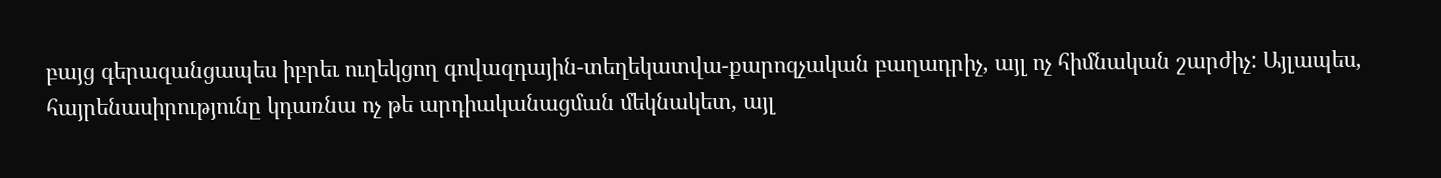բայց գերազանցապես իբրեւ ուղեկցող գովազդային-տեղեկատվա-քարոզչական բաղադրիչ, այլ ոչ հիմնական շարժիչ: Այլապես, հայրենասիրությունը կդառնա ոչ թե արդիականացման մեկնակետ, այլ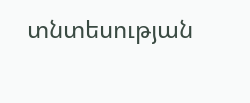տնտեսության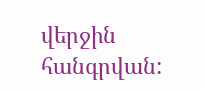վերջին հանգրվան: